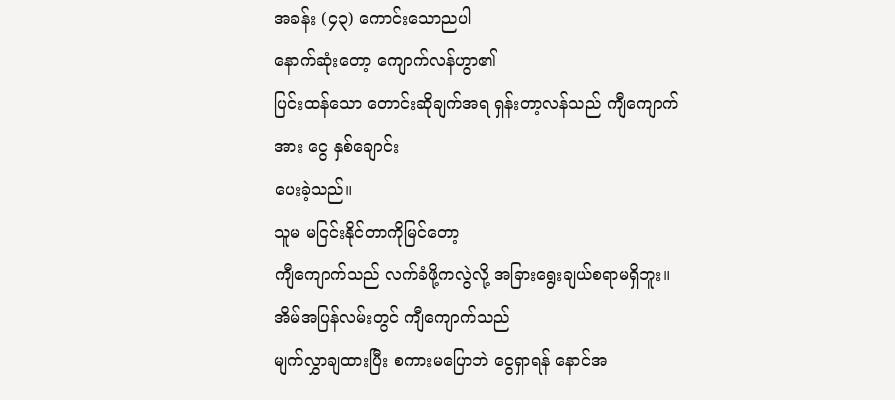အခန်း (၄၃) ကောင်းသောညပါ
နောက်ဆုံးတော့ ကျောက်လန်ဟွာ၏
ပြင်းထန်သော တောင်းဆိုချက်အရ ရှန်းတာ့လန်သည် ကျီကျောက်အား ငွေ နှစ်ချောင်း
ပေးခဲ့သည်။
သူမ မငြင်းနိုင်တာကိုမြင်တော့
ကျီကျောက်သည် လက်ခံဖို့ကလွဲလို့ အခြားရွေးချယ်စရာမရှိဘူး။
အိမ်အပြန်လမ်းတွင် ကျီကျောက်သည်
မျက်လွှာချထားပြီး စကားမပြောဘဲ ငွေရှာရန် နောင်အ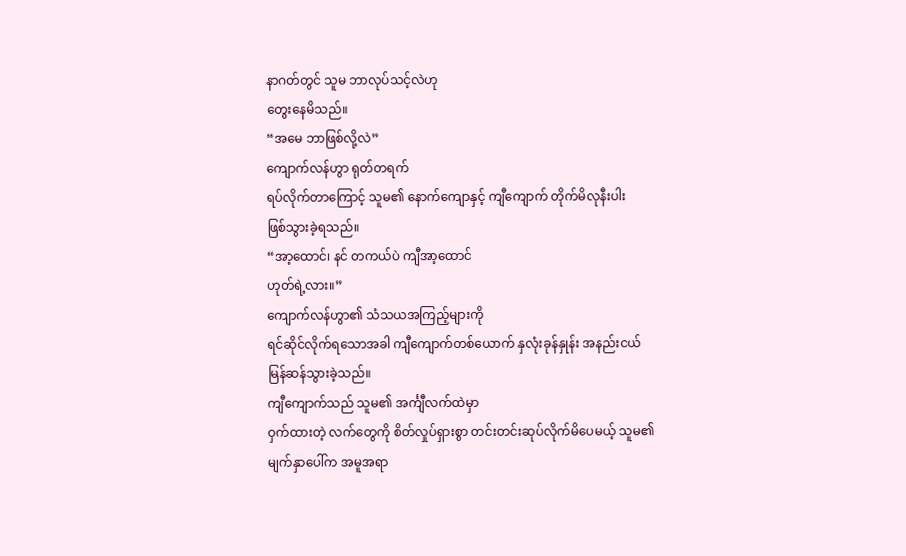နာဂတ်တွင် သူမ ဘာလုပ်သင့်လဲဟု
တွေးနေမိသည်။
“အမေ ဘာဖြစ်လို့လဲ”
ကျောက်လန်ဟွာ ရုတ်တရက်
ရပ်လိုက်တာကြောင့် သူမ၏ နောက်ကျောနှင့် ကျီကျောက် တိုက်မိလုနီးပါး
ဖြစ်သွားခဲ့ရသည်။
“အာ့ထောင်၊ နင် တကယ်ပဲ ကျီအာ့ထောင်
ဟုတ်ရဲ့လား။”
ကျောက်လန်ဟွာ၏ သံသယအကြည့်များကို
ရင်ဆိုင်လိုက်ရသောအခါ ကျီကျောက်တစ်ယောက် နှလုံးခုန်နှုန်း အနည်းငယ်
မြန်ဆန်သွားခဲ့သည်။
ကျီကျောက်သည် သူမ၏ အင်္ကျီလက်ထဲမှာ
ဝှက်ထားတဲ့ လက်တွေကို စိတ်လှုပ်ရှားစွာ တင်းတင်းဆုပ်လိုက်မိပေမယ့် သူမ၏
မျက်နှာပေါ်က အမူအရာ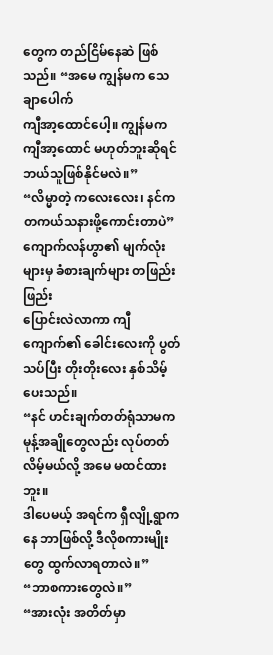တွေက တည်ငြိမ်နေဆဲ ဖြစ်သည်။ “အမေ ကျွန်မက သေချာပေါက်
ကျီအာ့ထောင်ပေါ့။ ကျွန်မက ကျီအာ့ထောင် မဟုတ်ဘူးဆိုရင် ဘယ်သူဖြစ်နိုင်မလဲ။”
“လိမ္မာတဲ့ ကလေးလေး၊ နင်က
တကယ်သနားဖို့ကောင်းတာပဲ” ကျောက်လန်ဟွာ၏ မျက်လုံးများမှ ခံစားချက်များ တဖြည်းဖြည်း
ပြောင်းလဲလာကာ ကျီကျောက်၏ ခေါင်းလေးကို ပွတ်သပ်ပြီး တိုးတိုးလေး နှစ်သိမ့်ပေးသည်။
“နင် ဟင်းချက်တတ်ရုံသာမက မုန့်အချိုတွေလည်း လုပ်တတ်လိမ့်မယ်လို့ အမေ မထင်ထားဘူး။
ဒါပေမယ့် အရင်က ရှီလျို့ရွာကနေ ဘာဖြစ်လို့ ဒီလိုစကားမျိုးတွေ ထွက်လာရတာလဲ။”
“ဘာစကားတွေလဲ။”
“အားလုံး အတိတ်မှာ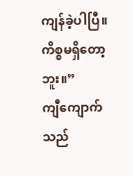ကျန်ခဲ့ပါပြီ။
ကိစ္စမရှိတော့ဘူး။”
ကျီကျောက်သည်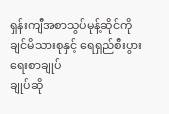ရှန်းကျီအစာသွပ်မုန့်ဆိုင်ကို ချင်မိသားစုနှင့် ရေရှည်စီးပွားရေးစာချုပ်
ချုပ်ဆို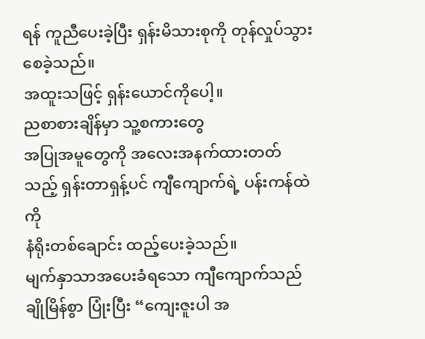ရန် ကူညီပေးခဲ့ပြီး ရှန်းမိသားစုကို တုန်လှုပ်သွားစေခဲ့သည်။
အထူးသဖြင့် ရှန်းယောင်ကိုပေါ့။
ညစာစားချိန်မှာ သူ့စကားတွေ
အပြုအမူတွေကို အလေးအနက်ထားတတ်သည့် ရှန်းတာရှန့်ပင် ကျီကျောက်ရဲ့ ပန်းကန်ထဲကို
နံရိုးတစ်ချောင်း ထည့်ပေးခဲ့သည်။
မျက်နှာသာအပေးခံရသော ကျီကျောက်သည်
ချိုမြိန်စွာ ပြုံးပြီး “ကျေးဇူးပါ အ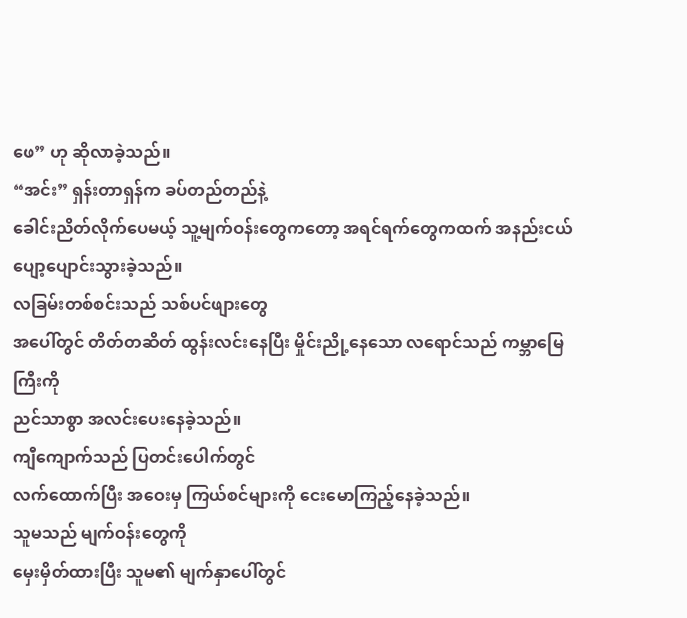ဖေ” ဟု ဆိုလာခဲ့သည်။
“အင်း” ရှန်းတာရှန်က ခပ်တည်တည်နဲ့
ခေါင်းညိတ်လိုက်ပေမယ့် သူ့မျက်ဝန်းတွေကတော့ အရင်ရက်တွေကထက် အနည်းငယ်
ပျော့ပျောင်းသွားခဲ့သည်။
လခြမ်းတစ်စင်းသည် သစ်ပင်ဖျားတွေ
အပေါ်တွင် တိတ်တဆိတ် ထွန်းလင်းနေပြီး မှိုင်းညို့နေသော လရောင်သည် ကမ္ဘာမြေကြီးကို
ညင်သာစွာ အလင်းပေးနေခဲ့သည်။
ကျီကျောက်သည် ပြတင်းပေါက်တွင်
လက်ထောက်ပြီး အဝေးမှ ကြယ်စင်များကို ငေးမောကြည့်နေခဲ့သည်။
သူမသည် မျက်ဝန်းတွေကို
မှေးမှိတ်ထားပြီး သူမ၏ မျက်နှာပေါ်တွင်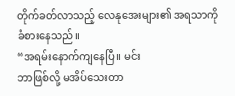တိုက်ခတ်လာသည့် လေနုအေးများ၏ အရသာကို
ခံစားနေသည်။
“အရမ်းနောက်ကျနေပြီ။ မင်း
ဘာဖြစ်လို့ မအိပ်သေးတာ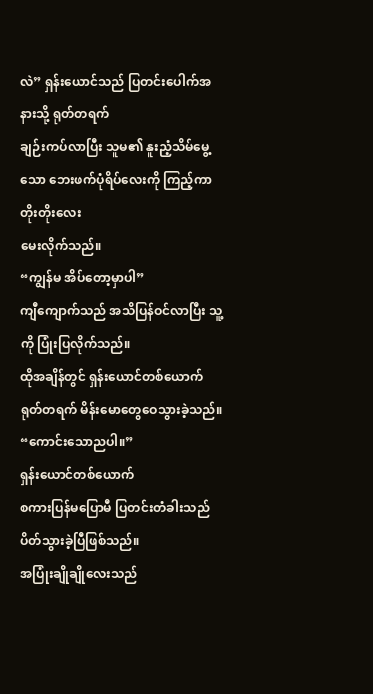လဲ” ရှန်းယောင်သည် ပြတင်းပေါက်အနားသို့ ရုတ်တရက်
ချဉ်းကပ်လာပြီး သူမ၏ နူးညံ့သိမ်မွေ့သော ဘေးဖက်ပုံရိပ်လေးကို ကြည့်ကာ တိုးတိုးလေး
မေးလိုက်သည်။
“ကျွန်မ အိပ်တော့မှာပါ”
ကျီကျောက်သည် အသိပြန်ဝင်လာပြီး သူ့ကို ပြုံးပြလိုက်သည်။
ထိုအချိန်တွင် ရှန်းယောင်တစ်ယောက်
ရုတ်တရက် မိန်းမောတွေဝေသွားခဲ့သည်။
“ကောင်းသောညပါ။”
ရှန်းယောင်တစ်ယောက်
စကားပြန်မပြောမီ ပြတင်းတံခါးသည် ပိတ်သွားခဲ့ပြီဖြစ်သည်။
အပြုံးချိုချိုလေးသည်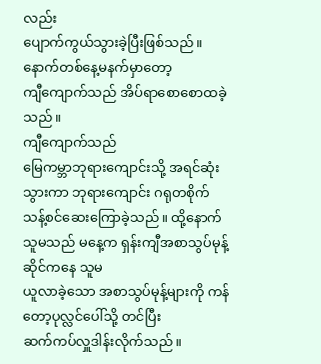လည်း
ပျောက်ကွယ်သွားခဲ့ပြီးဖြစ်သည်။
နောက်တစ်နေ့မနက်မှာတော့
ကျီကျောက်သည် အိပ်ရာစောစောထခဲ့သည်။
ကျီကျောက်သည်
မြေကမ္ဘာဘုရားကျောင်းသို့ အရင်ဆုံး သွားကာ ဘုရားကျောင်း ဂရုတစိုက်
သန့်စင်ဆေးကြောခဲ့သည်။ ထို့နောက် သူမသည် မနေ့က ရှန်းကျီအစာသွပ်မုန့်ဆိုင်ကနေ သူမ
ယူလာခဲ့သော အစာသွပ်မုန့်များကို ကန်တော့ပုလ္လင်ပေါ်သို့ တင်ပြီး
ဆက်ကပ်လှူဒါန်းလိုက်သည်။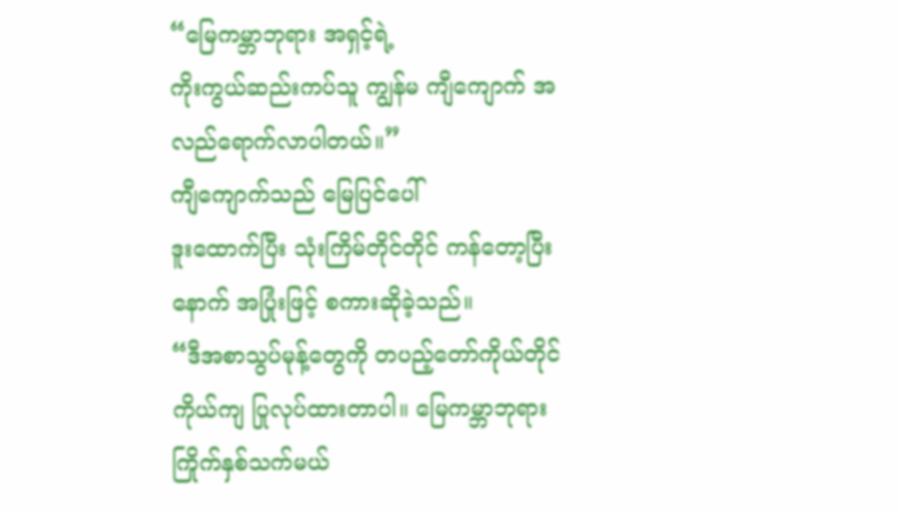“မြေကမ္ဘာဘုရား အရှင့်ရဲ့
ကိုးကွယ်ဆည်းကပ်သူ ကျွန်မ ကျီကျောက် အလည်ရောက်လာပါတယ်။”
ကျီကျောက်သည် မြေပြင်ပေါ်
ဒူးထောက်ပြီး သုံးကြိမ်တိုင်တိုင် ကန်တော့ပြီးနောက် အပြုံးဖြင့် စကားဆိုခဲ့သည်။
“ဒီအစာသွပ်မုန့်တွေကို တပည့်တော်ကိုယ်တိုင်ကိုယ်ကျ ပြုလုပ်ထားတာပါ။ မြေကမ္ဘာဘုရား
ကြိုက်နှစ်သက်မယ်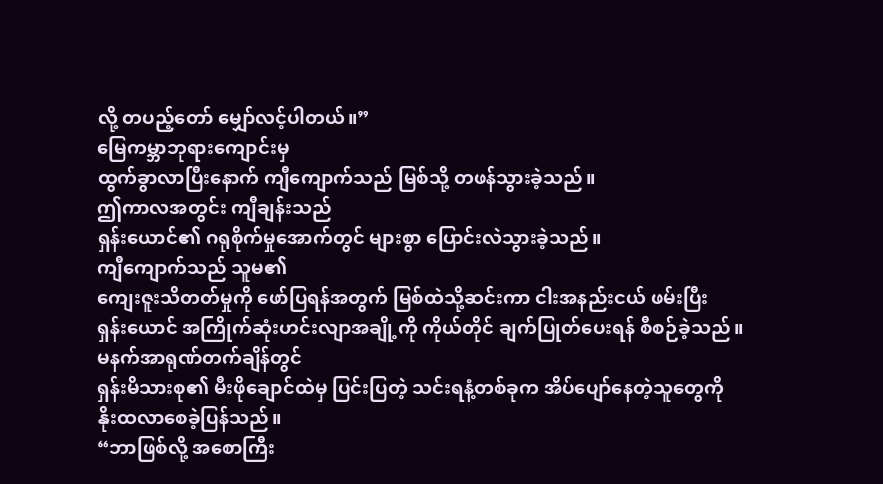လို့ တပည့်တော် မျှော်လင့်ပါတယ်။”
မြေကမ္ဘာဘုရားကျောင်းမှ
ထွက်ခွာလာပြီးနောက် ကျီကျောက်သည် မြစ်သို့ တဖန်သွားခဲ့သည်။
ဤကာလအတွင်း ကျီချန်းသည်
ရှန်းယောင်၏ ဂရုစိုက်မှုအောက်တွင် များစွာ ပြောင်းလဲသွားခဲ့သည်။
ကျီကျောက်သည် သူမ၏
ကျေးဇူးသိတတ်မှုကို ဖော်ပြရန်အတွက် မြစ်ထဲသို့ဆင်းကာ ငါးအနည်းငယ် ဖမ်းပြီး
ရှန်းယောင် အကြိုက်ဆုံးဟင်းလျာအချို့ကို ကိုယ်တိုင် ချက်ပြုတ်ပေးရန် စီစဉ်ခဲ့သည်။
မနက်အာရုဏ်တက်ချိန်တွင်
ရှန်းမိသားစု၏ မီးဖိုချောင်ထဲမှ ပြင်းပြတဲ့ သင်းရနံ့တစ်ခုက အိပ်ပျော်နေတဲ့သူတွေကို
နိုးထလာစေခဲ့ပြန်သည်။
“ဘာဖြစ်လို့ အစောကြီး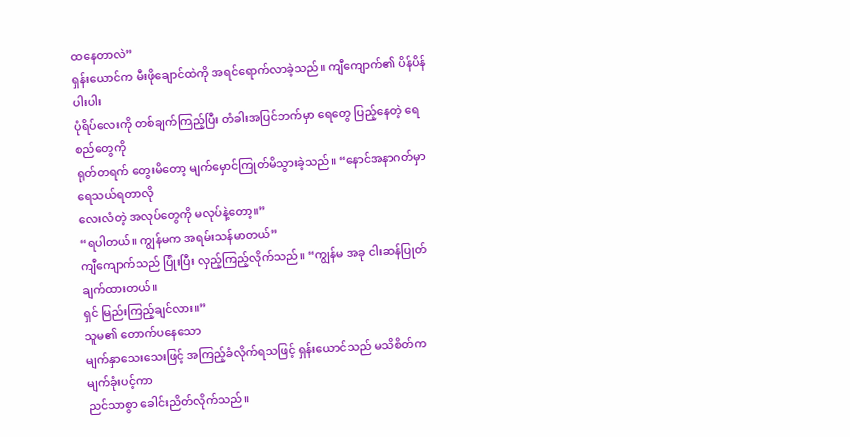ထနေတာလဲ”
ရှန်းယောင်က မီးဖိုချောင်ထဲကို အရင်ရောက်လာခဲ့သည်။ ကျီကျောက်၏ ပိန်ပိန်ပါးပါး
ပုံရိပ်လေးကို တစ်ချက်ကြည့်ပြီး တံခါးအပြင်ဘက်မှာ ရေတွေ ပြည့်နေတဲ့ ရေစည်တွေကို
ရုတ်တရက် တွေးမိတော့ မျက်မှောင်ကြုတ်မိသွားခဲ့သည်။ “နောင်အနာဂတ်မှာ ရေသယ်ရတာလို
လေးလံတဲ့ အလုပ်တွေကို မလုပ်နဲ့တော့။”
“ရပါတယ်။ ကျွန်မက အရမ်းသန်မာတယ်”
ကျီကျောက်သည် ပြုံးပြီး လှည့်ကြည့်လိုက်သည်။ “ကျွန်မ အခု ငါးဆန်ပြုတ် ချက်ထားတယ်။
ရှင် မြည်းကြည့်ချင်လား။”
သူမ၏ တောက်ပနေသော
မျက်နှာသေးသေးဖြင့် အကြည့်ခံလိုက်ရသဖြင့် ရှန်းယောင်သည် မသိစိတ်က မျက်ခုံးပင့်ကာ
ညင်သာစွာ ခေါင်းညိတ်လိုက်သည်။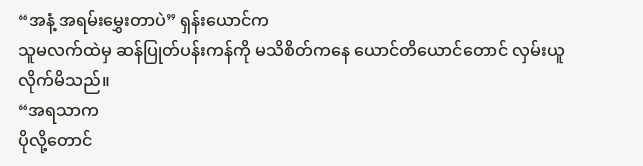“အနံ့ အရမ်းမွှေးတာပဲ” ရှန်းယောင်က
သူမလက်ထဲမှ ဆန်ပြုတ်ပန်းကန်ကို မသိစိတ်ကနေ ယောင်တိယောင်တောင် လှမ်းယူလိုက်မိသည်။
“အရသာက
ပိုလို့တောင်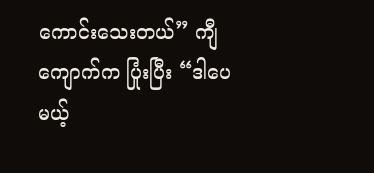ကောင်းသေးတယ်” ကျီကျောက်က ပြုံးပြီး “ဒါပေမယ့်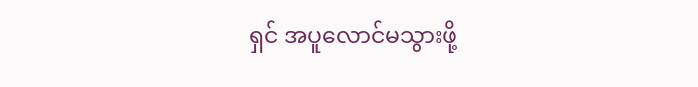ရှင် အပူလောင်မသွားဖို့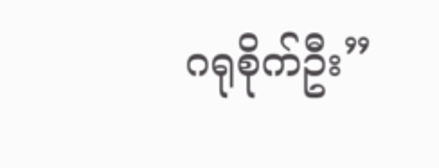ဂရုစိုက်ဦး”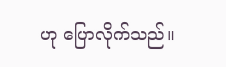ဟု ပြောလိုက်သည်။